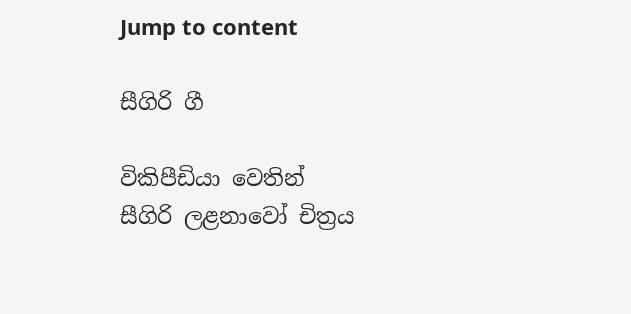Jump to content

සීගිරි ගී

විකිපීඩියා වෙතින්
සීගිරි ලළනාවෝ චිත්‍රය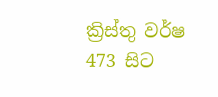ක්‍රිස්තු වර්ෂ 473 සිට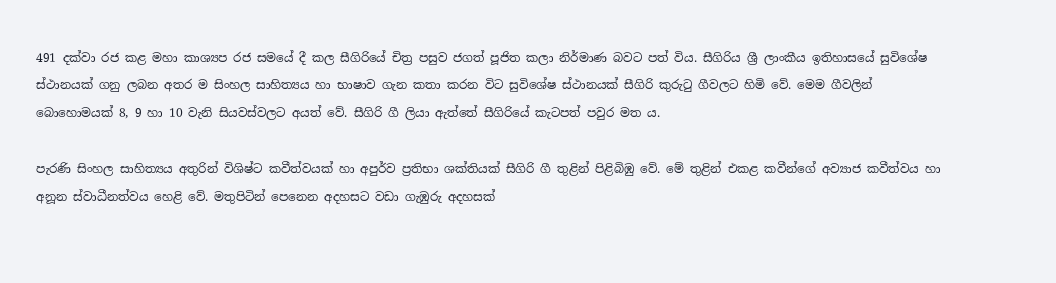491 දක්වා රජ කළ මහා කාශ්‍යප රජ සමයේ දී කල සීගිරියේ චිත්‍ර පසුව ජගත් පූජිත කලා නිර්මාණ බවට පත් විය. සීගිරිය ශ්‍රී ලාංකීය ඉතිහාස‍යේ සුවිශේෂ ස්ථානයක් ගනු ලබන අතර ම සිංහල සාහිත්‍යය හා භාෂාව ගැන කතා කරන විට සුවිශේෂ ස්ථානයක් සීගිරි කුරුටු ගීවලට හිමි වේ. මෙම ගීවලින් බොහොමයක් 8, 9 හා 10 වැනි සියවස්වලට අයත් වේ. සීගිරි ගී ලියා ඇත්තේ සීගිරියේ කැටපත් පවුර මත ය.

පැරණි සිංහල සාහිත්‍යය අතුරින් විශිෂ්ට කවීත්වයක් හා අපුර්ව ප්‍රතිභා ශක්තියක් සීගිරි ගී තුළින් පිළිබිඹු වේ. මේ තුළින් එකළ කවීන්ගේ අව්‍යාජ කවීත්වය හා අනූන ස්වාධීනත්වය හෙළි වේ. මතුපිටින් පෙනෙන අදහසට වඩා ගැඹුරු අදහසක්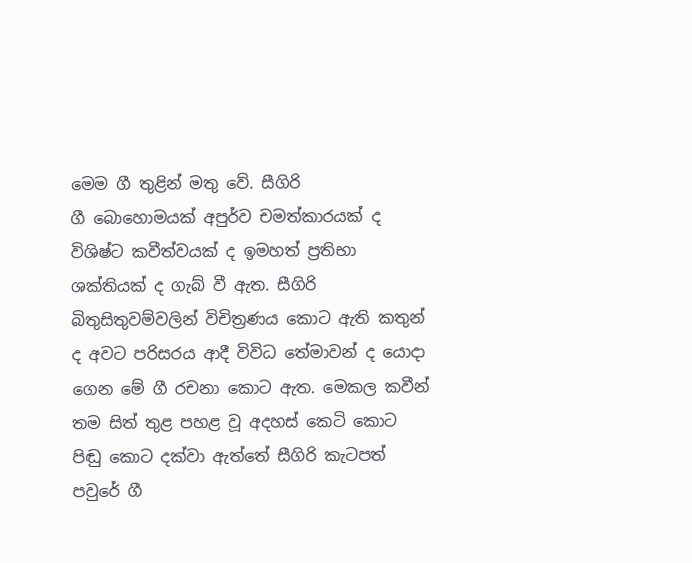මෙම ගී තුළින් මතු වේ. සීගිරි ගී ‍‍බොහොමයක් අපුර්ව චමත්කාරයක් ද විශිෂ්ට කවීත්වයක් ද ඉමහත් ප්‍රතිභා ශක්තියක් ද ගැබ් වී ඇත. සීගිරි බිතුසිතුවම්වලින් විචිත්‍රණය කොට ඇති කතුන් ද අවට පරිසරය ආදී විවිධ තේමාවන් ද යොදා ගෙන මේ ගී රචනා කොට ඇත. මෙකල කවීන් තම සිත් තුළ පහළ වූ අදහස් කෙටි කොට පිඬු කොට දක්වා ඇත්තේ සීගිරි කැටපත් පවුරේ ගී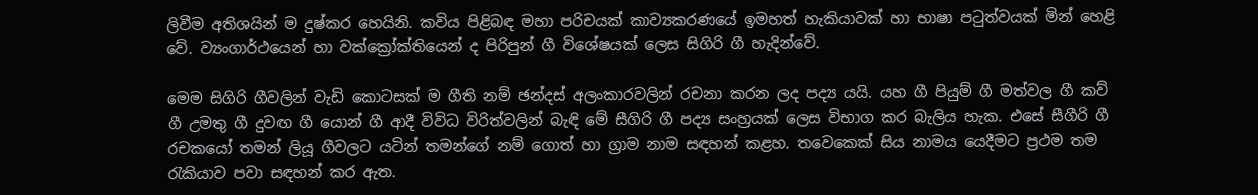ලිවීම අතිශයින් ම දුෂ්කර හෙයිනි. කවිය පිළිබඳ මහා පරිචයක් කාව්‍යකරණයේ ඉමහත් හැකියාවක් හා භාෂා පටුත්වයක් මින් හෙළි වේ. ව්‍යංගාර්ථයෙන් හා ව‍ක්ක්‍රෝක්තියෙන් ද පිරිපුන් ගී විශේෂයක් ලෙස සිගිරි ගී හැදින්වේ.

මෙම සිගිරි ගීවලින් වැඩි කොටසක් ම ගීති නම් ඡන්දස් අලංකාරවලින් රචනා කරන ලද පද්‍ය යයි. යහ ගී පියුම් ගී මත්වල ගී කව් ගී උමතු ගී දුවඟ ගී යොන් ගී ආදී විවිධ විරිත්වලින් බැඳි මේ සීගිරි ගී පද්‍ය සංහ්‍රයක් ලෙස විභාග කර බැලිය හැක. එසේ සීගීරි ගී රචකයෝ තමන් ලියූ ගීවලට යටින් තමන්ගේ නම් ගොත් හා ග්‍රාම නාම සඳහන් කළහ. තවෙකෙක් සිය නාමය යෙදීමට ප්‍රථම තම රැකියාව පවා සඳහන් කර ඇත.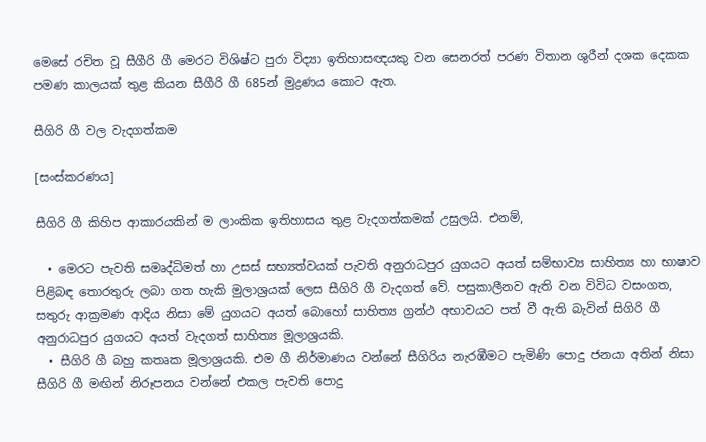මෙසේ රචිත වූ සීගීරි ගී මෙරට විශිෂ්ට පුරා විද්‍යා ඉතිහාසඥයකු වන සෙනරත් පරණ විතාන ශුරීන් දශක දෙකක පමණ කාලයක් තුළ කියන සීගීරි ගී 685න් මුද්‍රණය කොට ඇත.

සීගිරි ගී වල වැදගත්කම

[සංස්කරණය]

සීගිරි ගී කිහිප ආකාරයකින් ම ලාංකික ඉතිහාසය තුළ වැදගත්කමක් උසුලයි. එනම්,

  • මෙරට පැවති සමෘද්ධිමත් හා උසස් සභ්‍යත්වයක් පැවති අනුරාධපුර යුගයට අයත් සම්භාව්‍ය සාහිත්‍ය හා භාෂාව පිළිබඳ තොරතුරු ලබා ගත හැකි මුලාශ්‍රයක් ලෙස සීගිරි ගී ‍වැදගත් වේ. පසුකාලීනව ඇති වන විවිධ වසංගත, සතුරු ආක්‍රමණ ආදිය නිසා මේ යුගයට අයත් බොහෝ සාහිත්‍ය ග්‍රන්ථ අභාවයට පත් වී ඇති බැවින් සිගිරි ගී අනුරාධපුර යුගයට අයත් වැදගත් සාහිත්‍ය මූලාශ්‍රයකි.
  • සීගිරි ගී බහු කතෘක මූලාශ්‍රයකි. එම ගී නිර්මාණය වන්නේ සීගිරිය නැරඹීමට පැමිණි පොදු ජනයා අතින් නිසා සීගිරි ගී මඟින් නිරූපනය වන්නේ ‍එකල පැවති පොදු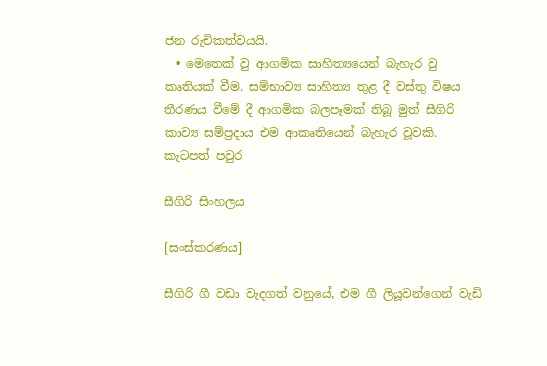ජන රුචිකත්වයයි.
  • මෙතෙක් වු ආගමික සාහිත්‍යයෙන් බැහැර වු කෘතියක් වීම. සම්භාව්‍ය සාහිත්‍ය තුළ දී වස්තු විෂය තීරණය වීමේ දී ආගමික බලපෑමක් තිබූ මුත් සීගිරි කාව්‍ය සම්ප්‍රදාය එම ආකෘතියෙන් බැහැර වූවකි.
කැ‍ටපත් පවුර

සීගිරි සිංහලය

[සංස්කරණය]

සීගිරි ගී වඩා වැදගත් වනුයේ, එම ගී ලියූවන්ගෙන් වැඩි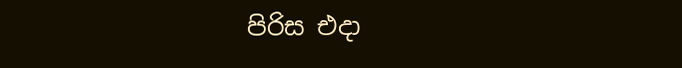පිරිස එදා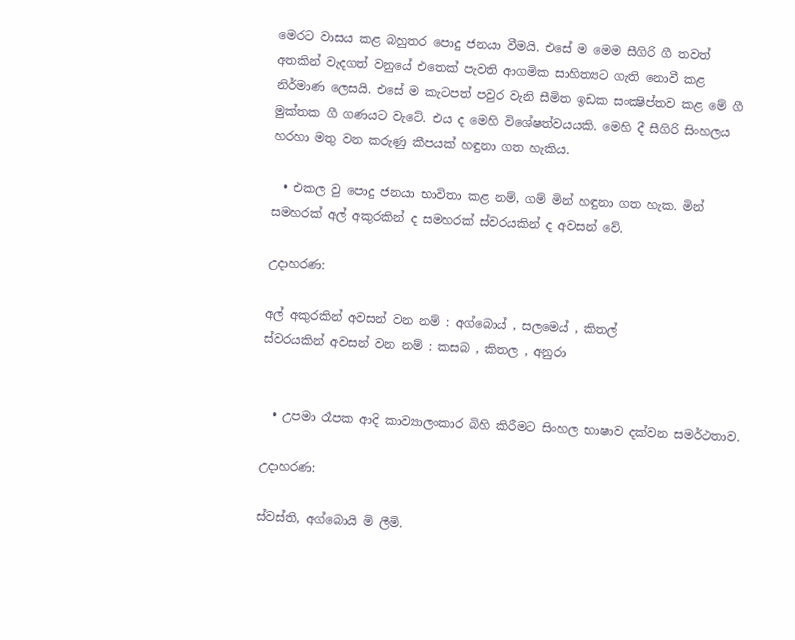මෙරට වාසය කළ බහුතර පොදු ජනයා වීමයි. එසේ ම මෙම සීගිරි ගී තවත් අතකින් වැදගත් වනුයේ එතෙක් පැවති ආගමික සාහිත්‍යට ගැති නොවී කළ නිර්මාණ ලෙසයි. එසේ ම කැ‍ටපත් පවුර වැනි සීමිත ඉඩක සංක්‍ෂිප්තව කළ මේ ගී මුක්තක ගී ගණයට වැටේ. එය ද මෙහි විශේෂත්වයයකි. මෙහි දී සීගිරි සිංහලය හරහා මතු වන කරුණු කීපයක් හඳුනා ගත හැකිය.

  • එකල වු පොදු ජනයා භාවිතා කළ නම්, ග‍ම් මින් හඳුනා ගත හැක. මින් සමහරක් අල් අකුරකින් ද සමහරක් ස්වරයකින් ද අවසන් වේ.

උදාහරණ:

අල් අකුරකින් අවසන් වන නම් : අග්බොය් , සලමෙය් , කිතල්
ස්වරයකින් අවසන් වන නම් : කසබ , කිතල , අනුරා


  • උපමා රෑපක ආදි කාව්‍යාලංකාර බිහි කිරීමට සිංහල භාෂාව දක්වන සමර්ථතාව.

උදාහරණ:

ස්වස්ති, අග්බොයි මි ලීමි.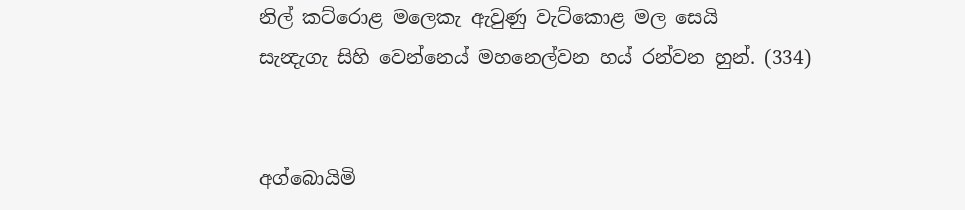නිල් කට්රොළ මලෙකැ ඇවුණු වැ‍ට්කොළ මල සෙයි
සැන්‍දැගැ සිහි වෙන්නෙය් මහනෙල්වන හ‍ය් රන්වන හුන්. (334)


අග්බොයිමි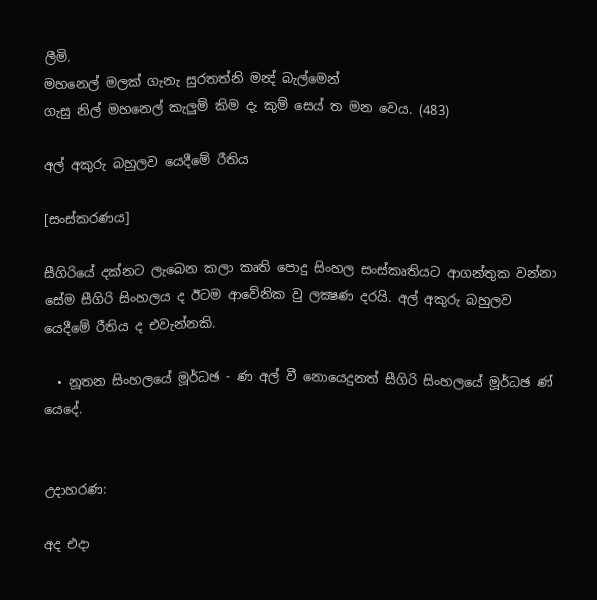ලීමි.
මහනෙල් මලක් ගැනැ සුරතත්නි මන්‍ද් බැල්මෙන්
ගැසු නිල් මහනෙල් කැලුම් කිම දැ කුම් සෙය් ත මන වෙය. (483)

අල් අකුරු බහුලව යෙදී‍මේ රීතිය

[සංස්කරණය]

සීගිරියේ දක්නට ලැබෙන කලා කෘති පොදු සිංහල සංස්කෘතියට ආගන්තුක වන්නා සේම සීගිරි සිංහලය ද ඊටම ආවේනික වු ලක්‍ෂණ දරයි. අල් අකුරු බහුලව යෙදීමේ රීතිය ද එවැන්නකි.

  • නූතන සිංහලයේ මූර්ධඡ - ණ අල් වී නොයෙදුනත් සීගිරි සිංහලයේ මූර්ධඡ ණ් යෙදේ.


උදාහරණ:

අද එදා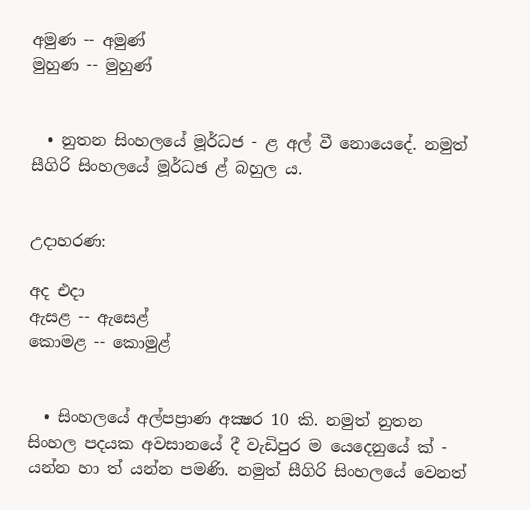අමුණ -- අමුණ්
මුහුණ -- මුහුණ්


  • නුතන සිංහ‍ලයේ මූර්ධජ - ළ අල් වී නොයෙදේ. නමුත් සීගිරි සිංහලයේ මූර්ධඡ ළ් බහුල ය.


උදාහරණ:

අද එදා
ඇසළ -- ඇසෙළ්
කොමළ -- කොමුළ්


  • සිංහලයේ අල්පප්‍රාණ අක්‍ෂර 10 කි. නමුත් නුතන සිංහල පදයක අවසානයේ දී වැඩිපුර ම යෙදෙනුයේ ක් - යන්න හා ත් යන්න පමණි. නමුත් සීගිරි සිංහලයේ වෙනත්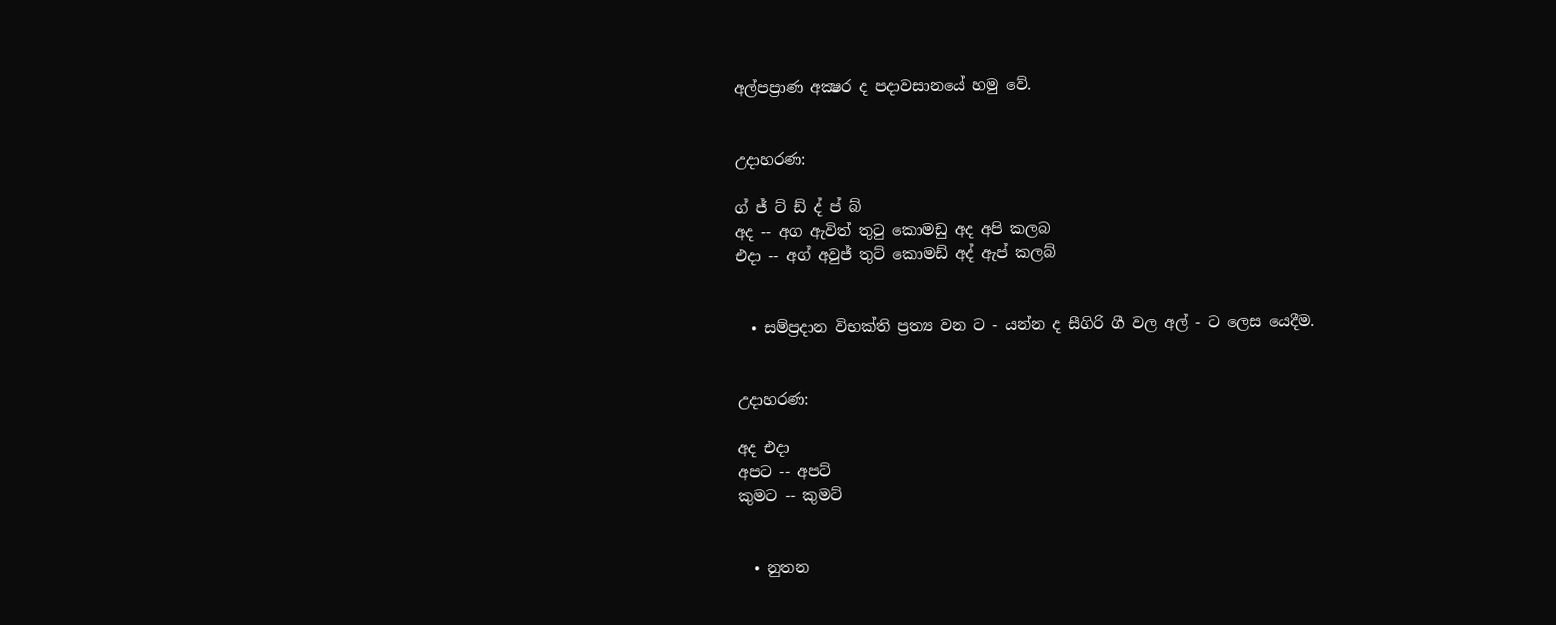අල්පප්‍රාණ අක්‍ෂර ද පදාවසානයේ හමු වේ.


උදාහරණ:

ග් ජ් ට් ඩ් ද් ප් බ්
අද -- අග ඇවිත් තුටු කොමඩු අද අපි කලබ
එදා -- අග් අවුජ් තුට් කොමඩ් අද් ඇප් කලබ්


  • සම්ප්‍රදාන විභක්ති ප්‍රත්‍ය වන ට - යන්න ද සීගිරි ගී වල අල් - ට ලෙස යෙදීම.


උදාහරණ:

අද එදා
අපට -- අපට්
කුමට -- කුමට්


  • නුතන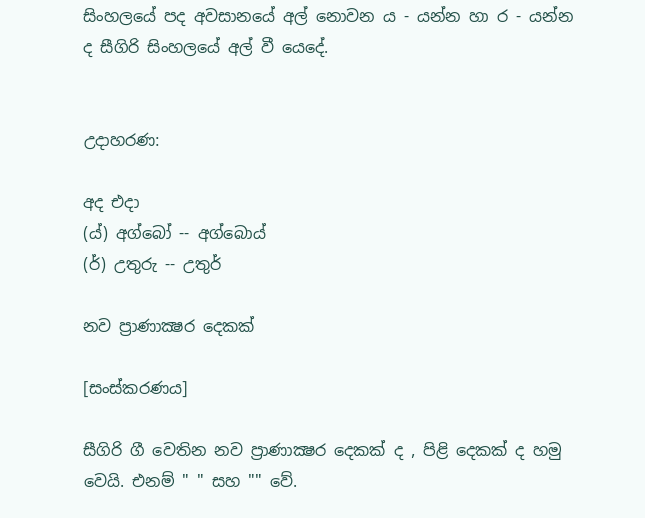සිංහලයේ පද අවසානයේ අල් නොවන ය - යන්න හා ර - යන්න ද සීගිරි සිංහලයේ අල් වී යෙදේ.


උදාහරණ:

අද එදා
(ය්) අග්බෝ -- අග්බොය්
(ර්) උතුරු -- උතුර්

නව ප්‍රාණාක්‍ෂර දෙකක්

[සංස්කරණය]

සීගිරි ගී වෙතින නව ප්‍රාණාක්‍ෂර දෙකක් ද , පිළි දෙකක් ද හමු වෙයි. එනම් " " සහ "" වේ.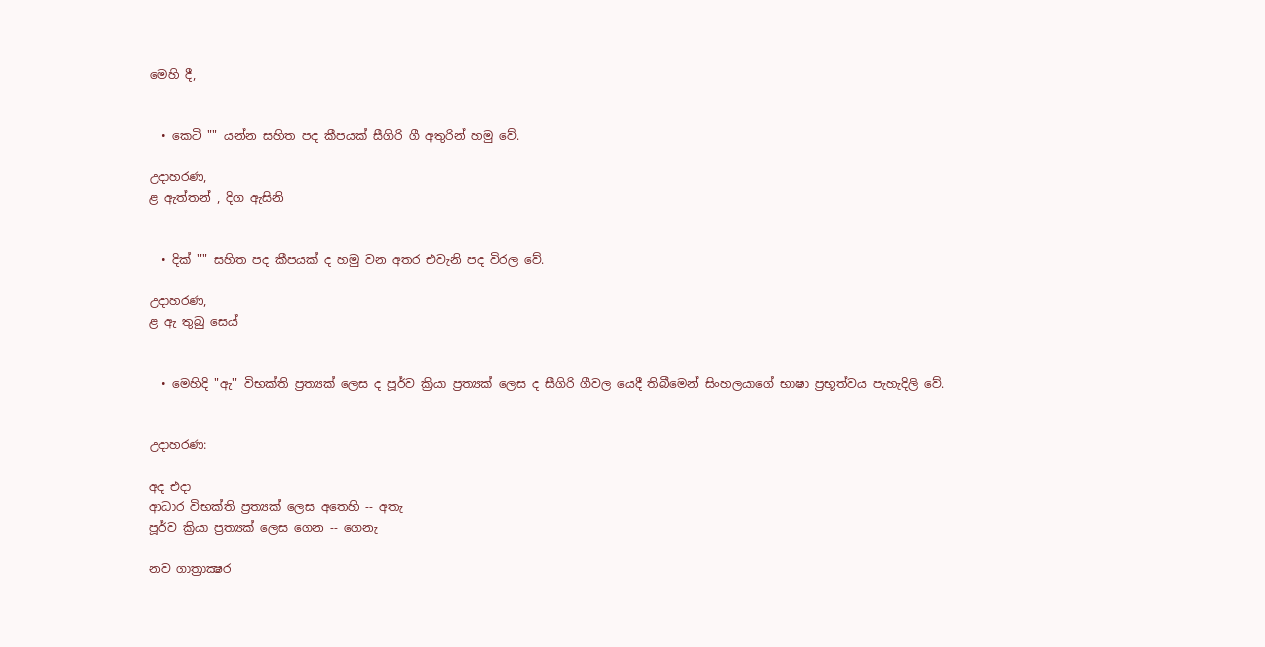මෙහි දී,


  • කෙටි "" යන්න සහිත පද කීපයක් සීගිරි ගී අතුරින් හමු වේ.

උදාහරණ,
ළ ඇත්තන් , දිග ඇසිනි


  • දික් "" සහිත පද කීපයක් ද හමු වන අතර එවැනි පද විරල වේ.

උදාහරණ,
ළ ඇ තුබු සෙය්


  • මෙහිදි "ඇ" විභක්ති ප්‍රත්‍යක් ලෙස ද පූර්ව ක්‍රියා ප්‍රත්‍යක් ලෙස ද සීගිරි ගීවල යෙදී තිබීමෙන් සිංහලයාගේ භාෂා ප්‍රභූත්වය පැහැදිලි වේ.


උදාහරණ:

අද එදා
ආධාර විභක්ති ප්‍රත්‍යක් ලෙස අතෙහි -- අතැ
පූර්ව ක්‍රියා ප්‍රත්‍යක් ලෙස ගෙන -- ගෙනැ

නව ගාත්‍රාක්‍ෂර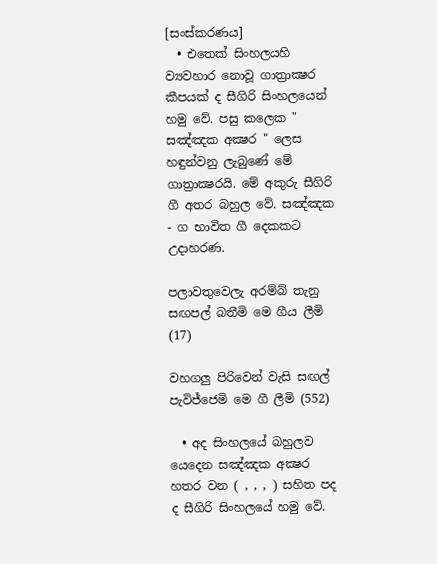[සංස්කරණය]
  • එතෙක් සිංහලයහි ව්‍යවහාර නොවූ ‍ගාත්‍රාක්‍ෂර කීපයක් ද සීගිරි සිංහලයෙන් හමු වේ. පසු කලෙක " සඤ්ඤක අක්‍ෂර " ලෙස හඳුන්වනු ලැබුණේ මේ ගාත්‍රාක්‍ෂරයි. මේ අකුරු සීගිරි ගී අතර බහුල වේ. සඤ්ඤක - ග භාවිත ගී දෙකකට උදාහරණ.

පලාවතුවෙලැ අරම්බ් තැනු සඟපල් බතීමි මෙ ගීය ලීමි (17)

වහගලු පිරිවෙන් වැසි සඟල් පැවිජ්ජෙමි මෙ ගී ලීමි (552)

  • අද සිංහල‍යේ බහුලව යෙදෙන සඤ්ඤක අක්‍ෂර හතර වන ( , , , ) සහිත පද ද සීගිරි සිංහලයේ හමු වේ.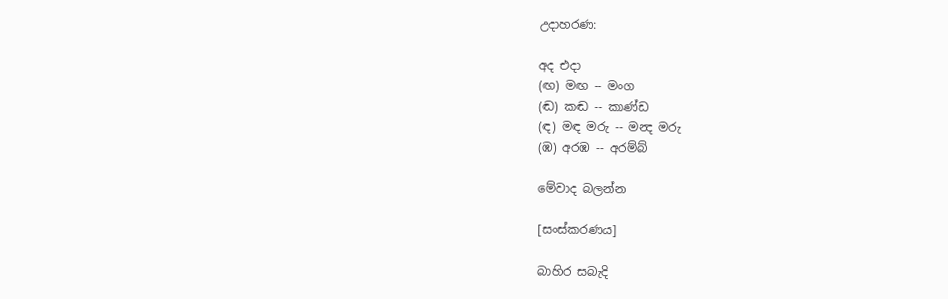උදාහරණ:

අද එදා
(ඟ) මඟ -- මංග
(ඬ) කඬ -- කාණ්ඩ
(ඳ) මඳ මරු -- මන්‍ද ‍මරු
(ඹ) අරඹ -- අරම්බ්

මේවාද බලන්න

[සංස්කරණය]

බාහිර සබැදි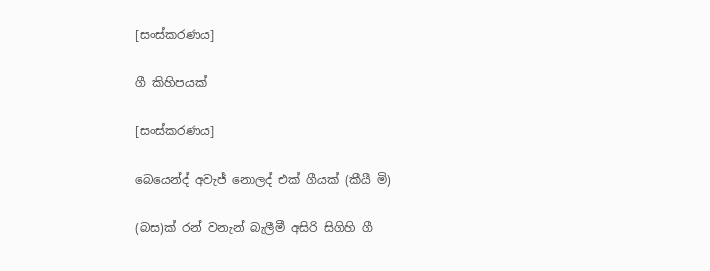[සංස්කරණය]

ගී කිහිපයක්

[සංස්කරණය]

බෙයෙන්ද් අවැජ් නොලද් එක් ගීයක් (කීයී මි)

(බස)ක් රන් වනැන් බැලීමී අසිරි සිගිහි ගී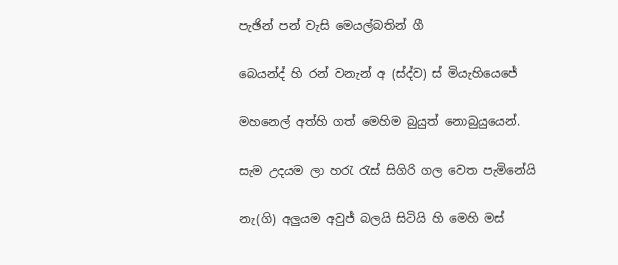පැඡින් පන් වැසි මෙයල්බතින් ගී

බෙයන්ද් හි රන් වනැන් අ (ස්ද්ව) ස් මියැහියෙජේ

මහනෙල් අත්හි ගත් මෙහිම බුයුත් නොබුයුයෙන්.

සැම උදයම ලා හරැ රැස් සිගිරි ගල වෙත පැමිනේයි

නැ(ගි) අලුයම අවුජ් බලයි සිටියි හි මෙහි මස්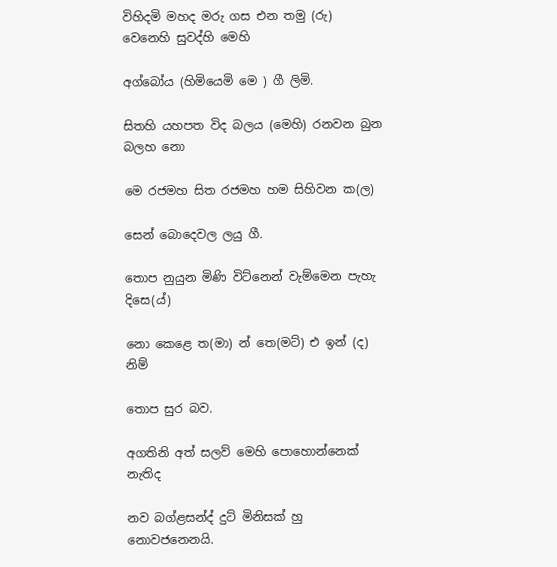විහිදමි මහද මරු ගස එන තමු (රු) වෙනෙහි සුවද්හි මෙහි

අග්බෝය (හිමියෙමි මෙ ) ගී ලිමි.

සිතහි යහපත විද බලය (මෙහි) රනවන බුන බලහ නො

මෙ රජමහ සිත රජමහ හම සිහිවන ක(ල)

සෙන් බොදෙවල ලයු ගී.

තොප නුයුන මිණි විට්නෙන් වැම්මෙන පැහැ දිසෙ(ය්)

නො කෙළෙ ත(මා) න් තෙ(මට්) එ ඉන් (ද) නිම්

තොප සුර බව.

අගතිනි අත් සලව් මෙහි පොහොන්නෙක් නැතිද

නව බග්ළසන්ද් දුට් මිනිසක් හු නොවජනෙනයි.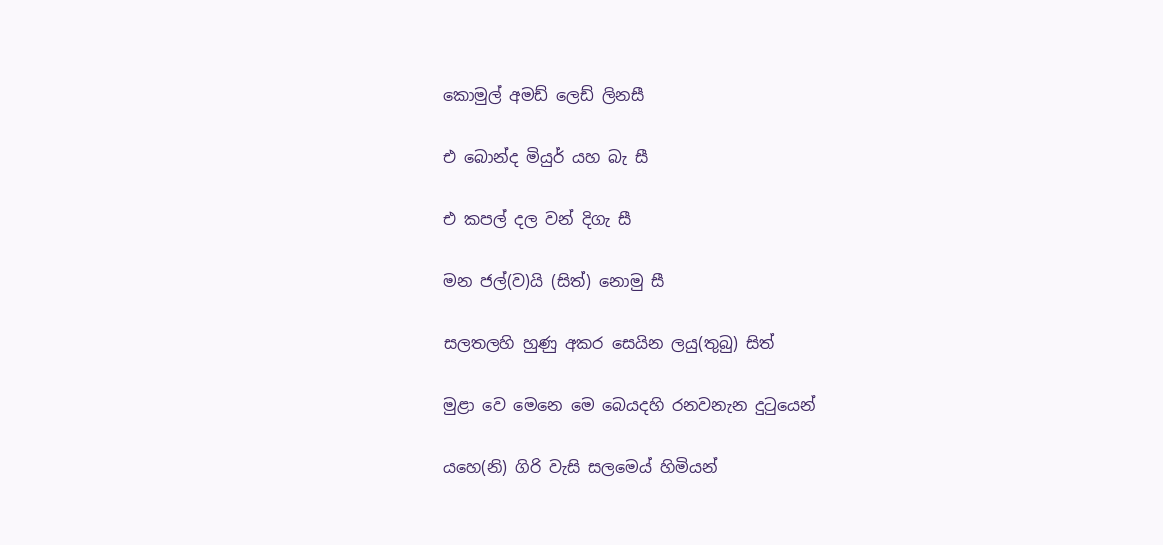කොමුල් අමඩ් ලෙඩ් ලිනසී

එ බොන්ද මියුර් යහ බැ සී

එ කපල් දල වන් දිගැ සී

මන ජල්(ව)යි (සිත්) නොමු සී

සලතලහි හුණු අකර සෙයින ලයු(තුබු) සිත්

මුළා වෙ මෙනෙ මෙ බෙයදහි රනවනැන දුටුයෙන්

යහෙ(නි) ගිරි වැසි සලමෙය් හිමියන්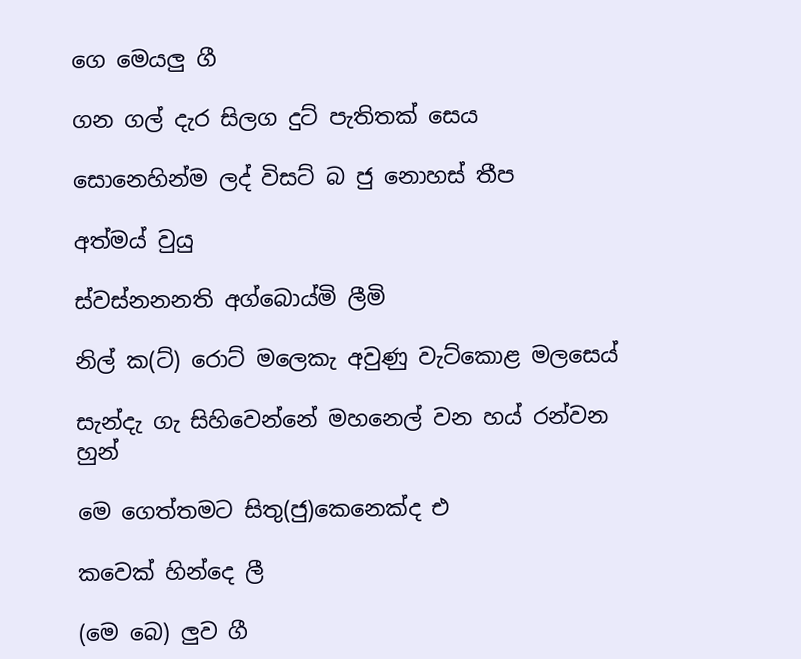ගෙ මෙයලු ගී

ගන ගල් දැර සිලග දුට් පැතිතක් සෙය

සොනෙහින්ම ලද් විසට් බ ජු නොහස් තීප

අත්මය් වුයු

ස්වස්නනනති අග්බොය්මි ලීමි

නිල් ක(ට්) රොට් මලෙකැ අවුණු වැට්කොළ මලසෙය්

සැන්දැ ගැ සිහිවෙන්නේ මහනෙල් වන හය් රන්වන හුන්

මෙ ගෙත්තමට සිතු(ජු)කෙනෙක්ද එ

කවෙක් හින්දෙ ලී

(මෙ බෙ) ලුව ගී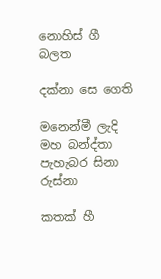නොහිස් ගී බලත

දක්නා සෙ ගෙති

මනෙන්මී ලැදි මහ බන්ද්තා පැහැබර සිනා රුස්නා

කතක් හී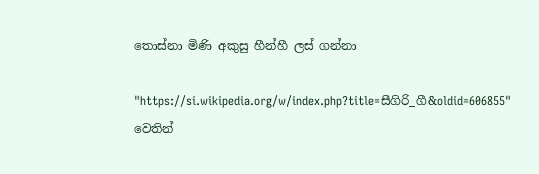තොස්නා මිණි අකුසු හීන්හී ලස් ගන්නා

"https://si.wikipedia.org/w/index.php?title=සීගිරි_ගී&oldid=606855" වෙතින්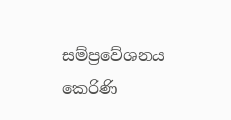සම්ප්‍රවේශනය කෙරිණි